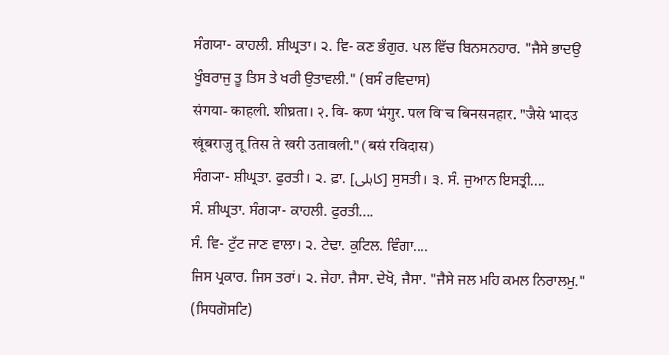ਸੰਗਯਾ- ਕਾਹਲੀ. ਸ਼ੀਘ੍ਰਤਾ। ੨. ਵਿ- ਕਣ ਭੰਗੁਰ. ਪਲ ਵਿੱਚ ਬਿਨਸਨਹਾਰ. "ਜੈਸੇ ਭਾਦਉ ਖੂੰਬਰਾਜੁ ਤੂ ਤਿਸ ਤੇ ਖਰੀ ਉਤਾਵਲੀ." (ਬਸੰ ਰਵਿਦਾਸ)
संगया- काहली. शीघ्रता। २. वि- कण भंगुर. पल विॱच बिनसनहार. "जैसे भादउ खूंबराजु तू तिस ते खरी उतावली." (बसं रविदास)
ਸੰਗ੍ਯਾ- ਸ਼ੀਘ੍ਰਤਾ. ਫੁਰਤੀ। ੨. ਫ਼ਾ. [کاہلی] ਸੁਸਤੀ। ੩. ਸੰ. ਜੁਆਨ ਇਸਤ੍ਰੀ....
ਸੰ. ਸ਼ੀਘ੍ਰਤਾ. ਸੰਗ੍ਯਾ- ਕਾਹਲੀ. ਫੁਰਤੀ....
ਸੰ. ਵਿ- ਟੁੱਟ ਜਾਣ ਵਾਲਾ। ੨. ਟੇਢਾ. ਕੁਟਿਲ. ਵਿੰਗਾ....
ਜਿਸ ਪ੍ਰਕਾਰ. ਜਿਸ ਤਰਾਂ। ੨. ਜੇਹਾ. ਜੈਸਾ. ਦੇਖੋ, ਜੈਸਾ. "ਜੈਸੇ ਜਲ ਮਹਿ ਕਮਲ ਨਿਰਾਲਮੁ." (ਸਿਧਗੋਸਟਿ)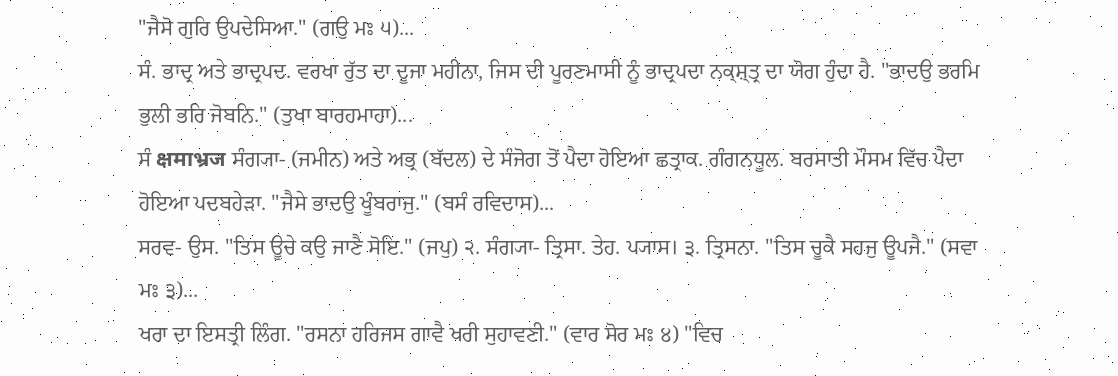"ਜੈਸੋ ਗੁਰਿ ਉਪਦੇਸਿਆ." (ਗਉ ਮਃ ੫)...
ਸੰ. ਭਾਦ੍ਰ ਅਤੇ ਭਾਦ੍ਰਪਦ. ਵਰਖਾ ਰੁੱਤ ਦਾ ਦੂਜਾ ਮਹੀਨਾ, ਜਿਸ ਦੀ ਪੂਰਣਮਾਸੀ ਨੂੰ ਭਾਦ੍ਰਪਦਾ ਨਕ੍ਸ਼੍ਤ੍ਰ ਦਾ ਯੋਗ ਹੁੰਦਾ ਹੈ. "ਭਾਦਉ ਭਰਮਿ ਭੁਲੀ ਭਰਿ ਜੋਬਨਿ." (ਤੁਖਾ ਬਾਰਹਮਾਹਾ)...
ਸੰ क्षमाभ्रज ਸੰਗ੍ਯਾ- (ਜਮੀਨ) ਅਤੇ ਅਭ੍ਰ (ਬੱਦਲ) ਦੇ ਸੰਜੋਗ ਤੋਂ ਪੈਦਾ ਹੋਇਆ ਛਤ੍ਰਾਕ. ਗੰਗਨਧੂਲ. ਬਰਸਾਤੀ ਮੌਸਮ ਵਿੱਚ ਪੈਦਾ ਹੋਇਆ ਪਦਬਹੇੜਾ. "ਜੈਸੇ ਭਾਦਉ ਖੂੰਬਰਾਜੁ." (ਬਸੰ ਰਵਿਦਾਸ)...
ਸਰਵ- ਉਸ. "ਤਿਸ ਊਚੇ ਕਉ ਜਾਣੈ ਸੋਇ." (ਜਪੁ) ੨. ਸੰਗ੍ਯਾ- ਤ੍ਰਿਸਾ. ਤੇਹ. ਪ੍ਯਾਸ। ੩. ਤ੍ਰਿਸਨਾ. "ਤਿਸ ਚੂਕੈ ਸਹਜੁ ਊਪਜੈ." (ਸਵਾ ਮਃ ੩)...
ਖਰਾ ਦਾ ਇਸਤ੍ਰੀ ਲਿੰਗ. "ਰਸਨਾ ਹਰਿਜਸ ਗਾਵੈ ਖਰੀ ਸੁਹਾਵਣੀ." (ਵਾਰ ਸੋਰ ਮਃ ੪) "ਵਿਚ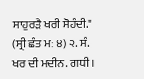ਸਾਹੁਰੜੈ ਖਰੀ ਸੋਹੰਦੀ." (ਸ੍ਰੀ ਛੰਤ ਮਃ ੪) ੨. ਸੰ. ਖਰ ਦੀ ਮਦੀਨ. ਗਧੀ।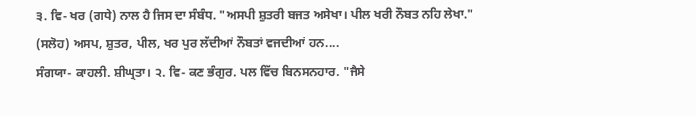੩. ਵਿ- ਖਰ (ਗਧੇ) ਨਾਲ ਹੈ ਜਿਸ ਦਾ ਸੰਬੰਧ. "ਅਸਪੀ ਸ਼ੁਤਰੀ ਬਜਤ ਅਸੇਖਾ। ਪੀਲ ਖਰੀ ਨੌਬਤ ਨਹਿ ਲੇਖਾ." (ਸਲੋਹ) ਅਸਪ, ਸ਼ੁਤਰ, ਪੀਲ, ਖਰ ਪੁਰ ਲੱਦੀਆਂ ਨੌਬਤਾਂ ਵਜਦੀਆਂ ਹਨ....
ਸੰਗਯਾ- ਕਾਹਲੀ. ਸ਼ੀਘ੍ਰਤਾ। ੨. ਵਿ- ਕਣ ਭੰਗੁਰ. ਪਲ ਵਿੱਚ ਬਿਨਸਨਹਾਰ. "ਜੈਸੇ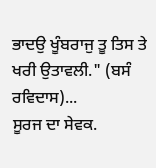ਭਾਦਉ ਖੂੰਬਰਾਜੁ ਤੂ ਤਿਸ ਤੇ ਖਰੀ ਉਤਾਵਲੀ." (ਬਸੰ ਰਵਿਦਾਸ)...
ਸੂਰਜ ਦਾ ਸੇਵਕ.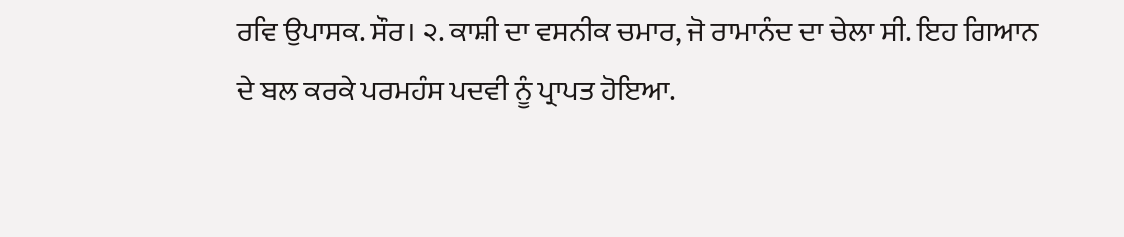ਰਵਿ ਉਪਾਸਕ. ਸੌਰ। ੨. ਕਾਸ਼ੀ ਦਾ ਵਸਨੀਕ ਚਮਾਰ, ਜੋ ਰਾਮਾਨੰਦ ਦਾ ਚੇਲਾ ਸੀ. ਇਹ ਗਿਆਨ ਦੇ ਬਲ ਕਰਕੇ ਪਰਮਹੰਸ ਪਦਵੀ ਨੂੰ ਪ੍ਰਾਪਤ ਹੋਇਆ.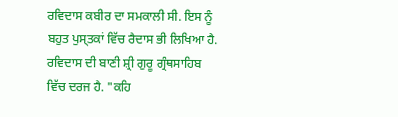ਰਵਿਦਾਸ ਕਬੀਰ ਦਾ ਸਮਕਾਲੀ ਸੀ. ਇਸ ਨੂੰ ਬਹੁਤ ਪੁਸ੍ਤਕਾਂ ਵਿੱਚ ਰੈਦਾਸ ਭੀ ਲਿਖਿਆ ਹੈ. ਰਵਿਦਾਸ ਦੀ ਬਾਣੀ ਸ਼੍ਰੀ ਗੁਰੂ ਗ੍ਰੰਥਸਾਹਿਬ ਵਿੱਚ ਦਰਜ ਹੈ. "ਕਹਿ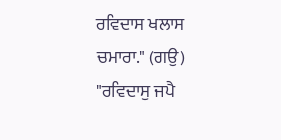ਰਵਿਦਾਸ ਖਲਾਸ ਚਮਾਰਾ." (ਗਉ) "ਰਵਿਦਾਸੁ ਜਪੈ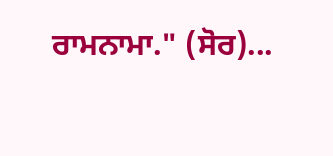ਰਾਮਨਾਮਾ." (ਸੋਰ)...